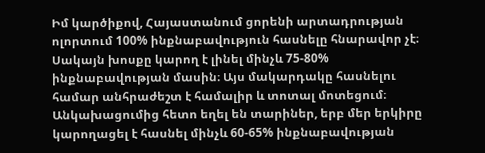Իմ կարծիքով, Հայաստանում ցորենի արտադրության ոլորտում 100% ինքնաբավություն հասնելը հնարավոր չէ։ Սակայն խոսքը կարող է լինել մինչև 75-80% ինքնաբավության մասին։ Այս մակարդակը հասնելու համար անհրաժեշտ է համալիր և տոտալ մոտեցում։
Անկախացումից հետո եղել են տարիներ, երբ մեր երկիրը կարողացել է հասնել մինչև 60-65% ինքնաբավության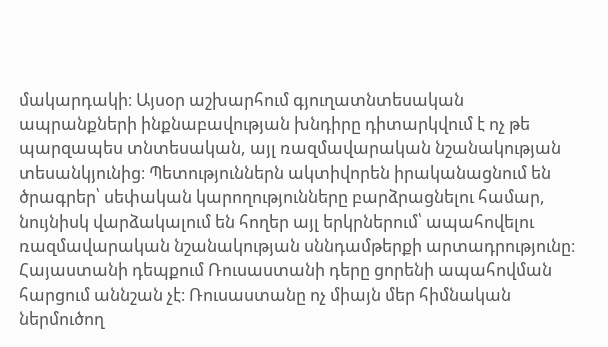մակարդակի։ Այսօր աշխարհում գյուղատնտեսական ապրանքների ինքնաբավության խնդիրը դիտարկվում է ոչ թե պարզապես տնտեսական, այլ ռազմավարական նշանակության տեսանկյունից։ Պետություններն ակտիվորեն իրականացնում են ծրագրեր՝ սեփական կարողությունները բարձրացնելու համար, նույնիսկ վարձակալում են հողեր այլ երկրներում՝ ապահովելու ռազմավարական նշանակության սննդամթերքի արտադրությունը։
Հայաստանի դեպքում Ռուսաստանի դերը ցորենի ապահովման հարցում աննշան չէ։ Ռուսաստանը ոչ միայն մեր հիմնական ներմուծող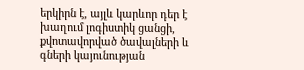երկիրն է, այլև կարևոր դեր է խաղում լոգիստիկ ցանցի, քվոտավորված ծավալների և գների կայունության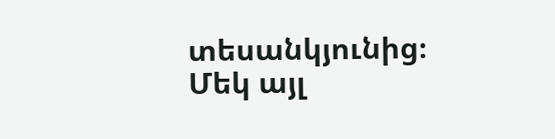տեսանկյունից։
Մեկ այլ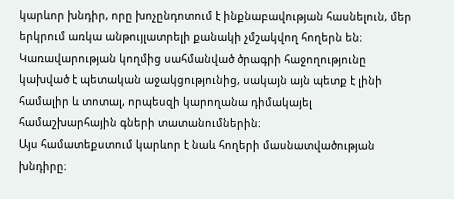կարևոր խնդիր, որը խոչընդոտում է ինքնաբավության հասնելուն, մեր երկրում առկա անթույլատրելի քանակի չմշակվող հողերն են։ Կառավարության կողմից սահմանված ծրագրի հաջողությունը կախված է պետական աջակցությունից, սակայն այն պետք է լինի համալիր և տոտալ, որպեսզի կարողանա դիմակայել համաշխարհային գների տատանումներին։
Այս համատեքստում կարևոր է նաև հողերի մասնատվածության խնդիրը։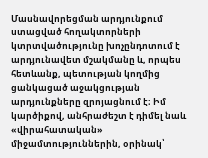Մասնավորեցման արդյունքում ստացված հողակտորների կտրտվածությունը խոչընդոտում է արդյունավետ մշակմանը և, որպես հետևանք, պետության կողմից ցանկացած աջակցության արդյունքները զրոյացնում է։ Իմ կարծիքով, անհրաժեշտ է դիմել նաև «վիրահատական» միջամտություններին, օրինակ՝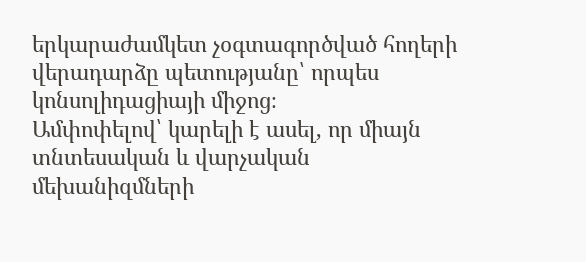երկարաժամկետ չօգտագործված հողերի վերադարձը պետությանը՝ որպես կոնսոլիդացիայի միջոց։
Ամփոփելով՝ կարելի է ասել, որ միայն տնտեսական և վարչական մեխանիզմների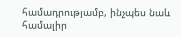համադրությամբ, ինչպես նաև համալիր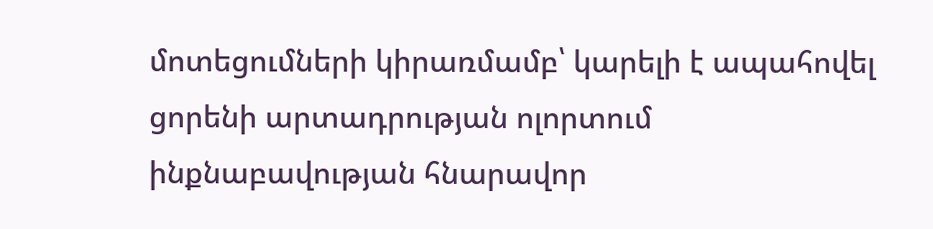մոտեցումների կիրառմամբ՝ կարելի է ապահովել ցորենի արտադրության ոլորտում ինքնաբավության հնարավոր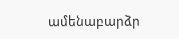ամենաբարձր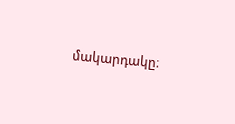մակարդակը։